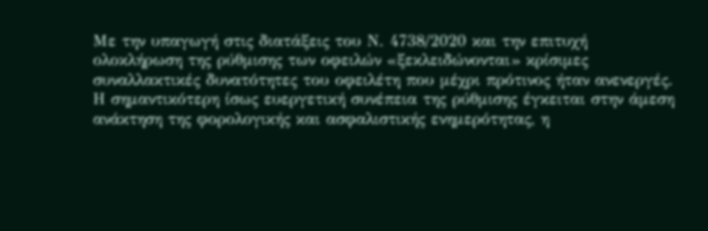Με την υπαγωγή στις διατάξεις του Ν. 4738/2020 και την επιτυχή ολοκλήρωση της ρύθμισης των οφειλών «ξεκλειδώνονται» κρίσιμες συναλλακτικές δυνατότητες του οφειλέτη που μέχρι πρότινος ήταν ανενεργές. Η σημαντικότερη ίσως ευεργετική συνέπεια της ρύθμισης έγκειται στην άμεση ανάκτηση της φορολογικής και ασφαλιστικής ενημερότητας, η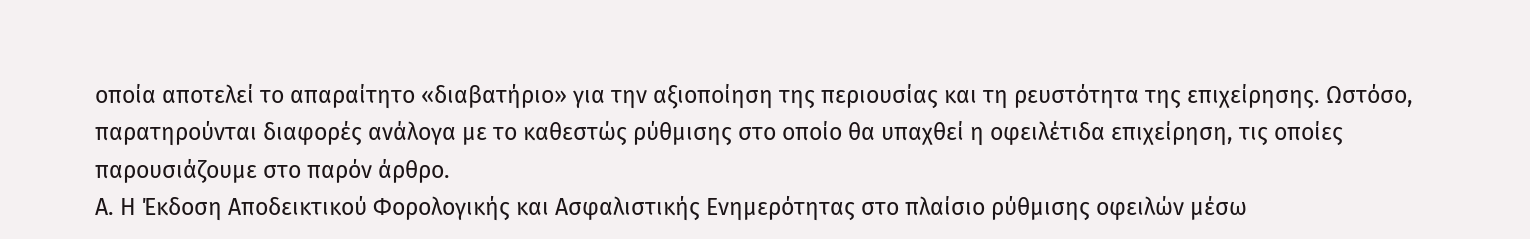οποία αποτελεί το απαραίτητο «διαβατήριο» για την αξιοποίηση της περιουσίας και τη ρευστότητα της επιχείρησης. Ωστόσο, παρατηρούνται διαφορές ανάλογα με το καθεστώς ρύθμισης στο οποίο θα υπαχθεί η οφειλέτιδα επιχείρηση, τις οποίες παρουσιάζουμε στο παρόν άρθρο.
Α. Η Έκδοση Αποδεικτικού Φορολογικής και Ασφαλιστικής Ενημερότητας στο πλαίσιο ρύθμισης οφειλών μέσω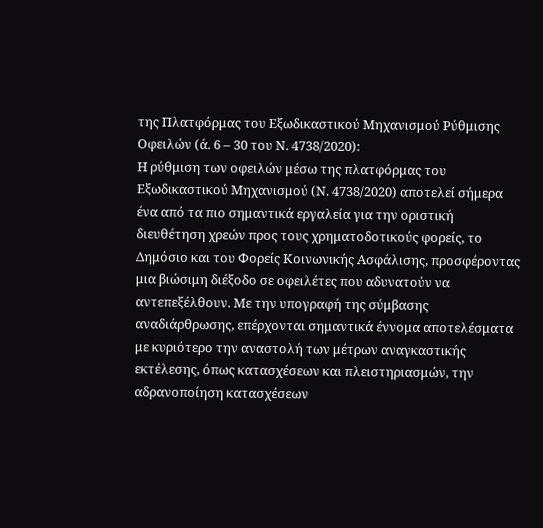της Πλατφόρμας του Εξωδικαστικού Μηχανισμού Ρύθμισης Οφειλών (ά. 6 – 30 του Ν. 4738/2020):
Η ρύθμιση των οφειλών μέσω της πλατφόρμας του Εξωδικαστικού Μηχανισμού (Ν. 4738/2020) αποτελεί σήμερα ένα από τα πιο σημαντικά εργαλεία για την οριστική διευθέτηση χρεών προς τους χρηματοδοτικούς φορείς, το Δημόσιο και του Φορείς Κοινωνικής Ασφάλισης, προσφέροντας μια βιώσιμη διέξοδο σε οφειλέτες που αδυνατούν να αντεπεξέλθουν. Με την υπογραφή της σύμβασης αναδιάρθρωσης, επέρχονται σημαντικά έννομα αποτελέσματα με κυριότερο την αναστολή των μέτρων αναγκαστικής εκτέλεσης, όπως κατασχέσεων και πλειστηριασμών, την αδρανοποίηση κατασχέσεων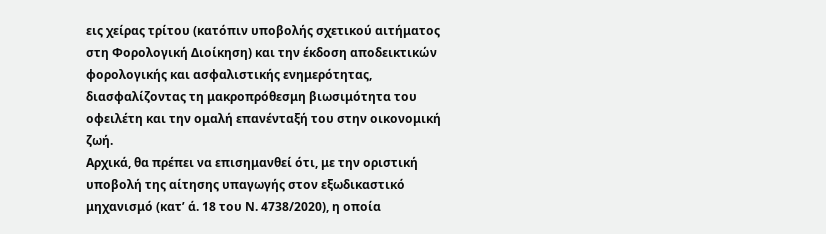εις χείρας τρίτου (κατόπιν υποβολής σχετικού αιτήματος στη Φορολογική Διοίκηση) και την έκδοση αποδεικτικών φορολογικής και ασφαλιστικής ενημερότητας, διασφαλίζοντας τη μακροπρόθεσμη βιωσιμότητα του οφειλέτη και την ομαλή επανένταξή του στην οικονομική ζωή.
Αρχικά, θα πρέπει να επισημανθεί ότι, με την οριστική υποβολή της αίτησης υπαγωγής στον εξωδικαστικό μηχανισμό (κατ’ ά. 18 του Ν. 4738/2020), η οποία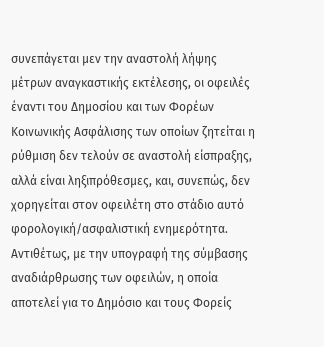συνεπάγεται μεν την αναστολή λήψης μέτρων αναγκαστικής εκτέλεσης, οι οφειλές έναντι του Δημοσίου και των Φορέων Κοινωνικής Ασφάλισης των οποίων ζητείται η ρύθμιση δεν τελούν σε αναστολή είσπραξης, αλλά είναι ληξιπρόθεσμες, και, συνεπώς, δεν χορηγείται στον οφειλέτη στο στάδιο αυτό φορολογική/ασφαλιστική ενημερότητα.
Αντιθέτως, με την υπογραφή της σύμβασης αναδιάρθρωσης των οφειλών, η οποία αποτελεί για το Δημόσιο και τους Φορείς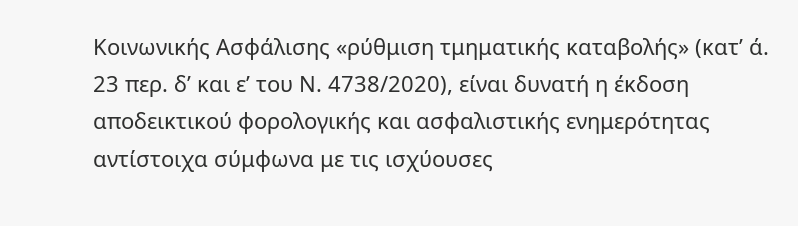Κοινωνικής Ασφάλισης «ρύθμιση τμηματικής καταβολής» (κατ’ ά. 23 περ. δ’ και ε’ του Ν. 4738/2020), είναι δυνατή η έκδοση αποδεικτικού φορολογικής και ασφαλιστικής ενημερότητας αντίστοιχα σύμφωνα με τις ισχύουσες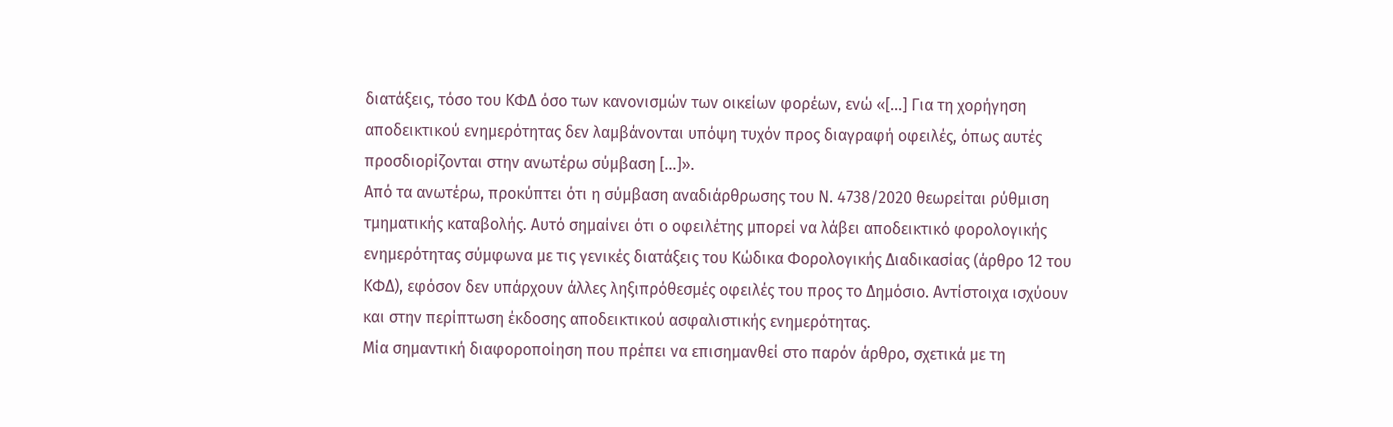διατάξεις, τόσο του ΚΦΔ όσο των κανονισμών των οικείων φορέων, ενώ «[…] Για τη χορήγηση αποδεικτικού ενημερότητας δεν λαμβάνονται υπόψη τυχόν προς διαγραφή οφειλές, όπως αυτές προσδιορίζονται στην ανωτέρω σύμβαση […]».
Από τα ανωτέρω, προκύπτει ότι η σύμβαση αναδιάρθρωσης του Ν. 4738/2020 θεωρείται ρύθμιση τμηματικής καταβολής. Αυτό σημαίνει ότι ο οφειλέτης μπορεί να λάβει αποδεικτικό φορολογικής ενημερότητας σύμφωνα με τις γενικές διατάξεις του Κώδικα Φορολογικής Διαδικασίας (άρθρο 12 του ΚΦΔ), εφόσον δεν υπάρχουν άλλες ληξιπρόθεσμές οφειλές του προς το Δημόσιο. Αντίστοιχα ισχύουν και στην περίπτωση έκδοσης αποδεικτικού ασφαλιστικής ενημερότητας.
Μία σημαντική διαφοροποίηση που πρέπει να επισημανθεί στο παρόν άρθρο, σχετικά με τη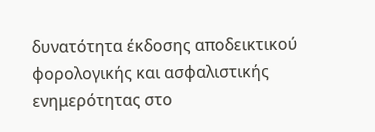δυνατότητα έκδοσης αποδεικτικού φορολογικής και ασφαλιστικής ενημερότητας στο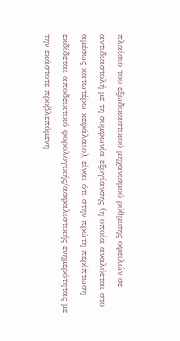πλαίσιο του εξωδικαστικού μηχανισμού ρύθμισης οφειλών σε αντιδιαστολή με τη συμφωνία εξυγίανσης (η οποία αναλύεται στο αμέσως κατωτέρω κεφάλαιο), είναι ότι στην πρώτη περίπτωση εκδίδεται αποδεικτικό φορολογικής/ασφαλιστικής ενημερότητας με την εκάστοτε προβλεπόμενη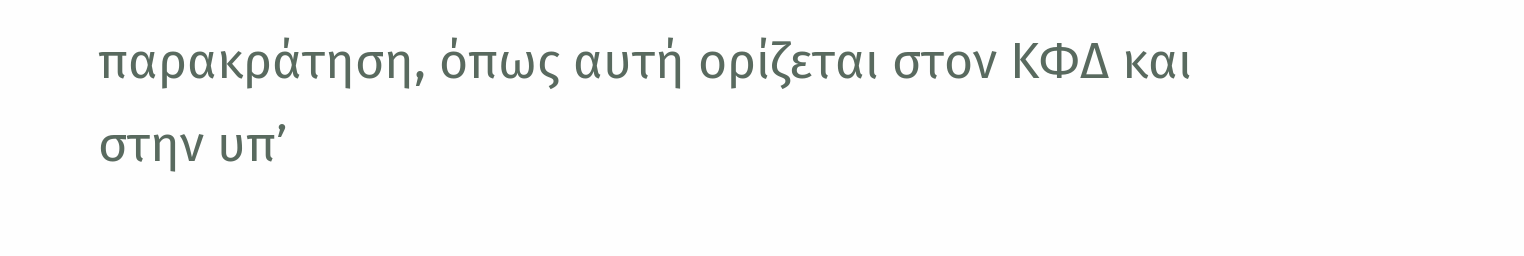παρακράτηση, όπως αυτή ορίζεται στον ΚΦΔ και στην υπ’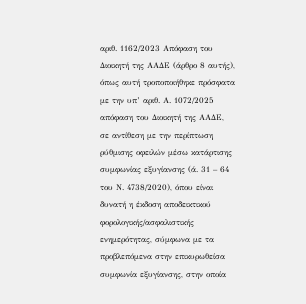αριθ. 1162/2023 Απόφαση του Διοικητή της ΑΑΔΕ (άρθρο 8 αυτής), όπως αυτή τροποποιήθηκε πρόσφατα με την υπ’ αριθ. Α. 1072/2025 απόφαση του Διοικητή της ΑΑΔΕ, σε αντίθεση με την περίπτωση ρύθμισης οφειλών μέσω κατάρτισης συμφωνίας εξυγίανσης (ά. 31 – 64 του Ν. 4738/2020), όπου είναι δυνατή η έκδοση αποδεικτικού φορολογικής/ασφαλιστικής ενημερότητας, σύμφωνα με τα προβλεπόμενα στην επικυρωθείσα συμφωνία εξυγίανσης, στην οποία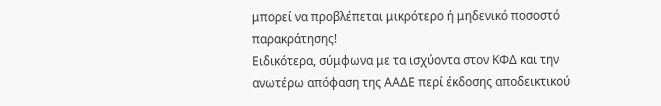μπορεί να προβλέπεται μικρότερο ή μηδενικό ποσοστό παρακράτησης!
Ειδικότερα, σύμφωνα με τα ισχύοντα στον ΚΦΔ και την ανωτέρω απόφαση της ΑΑΔΕ περί έκδοσης αποδεικτικού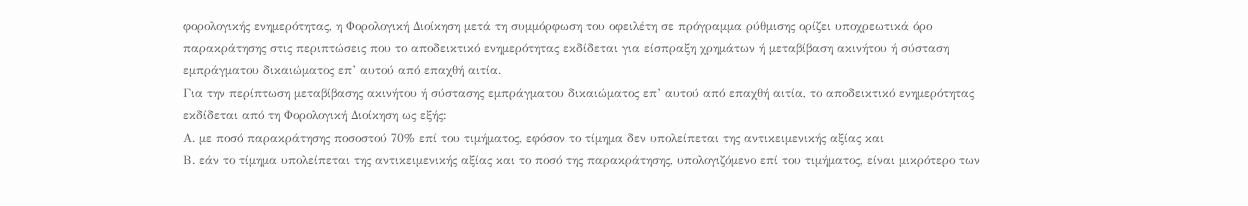φορολογικής ενημερότητας, η Φορολογική Διοίκηση μετά τη συμμόρφωση του οφειλέτη σε πρόγραμμα ρύθμισης ορίζει υποχρεωτικά όρο παρακράτησης στις περιπτώσεις που το αποδεικτικό ενημερότητας εκδίδεται για είσπραξη χρημάτων ή μεταβίβαση ακινήτου ή σύσταση εμπράγματου δικαιώματος επ’ αυτού από επαχθή αιτία.
Για την περίπτωση μεταβίβασης ακινήτου ή σύστασης εμπράγματου δικαιώματος επ’ αυτού από επαχθή αιτία, το αποδεικτικό ενημερότητας εκδίδεται από τη Φορολογική Διοίκηση ως εξής:
Α. με ποσό παρακράτησης ποσοστού 70% επί του τιμήματος, εφόσον το τίμημα δεν υπολείπεται της αντικειμενικής αξίας και
Β. εάν το τίμημα υπολείπεται της αντικειμενικής αξίας και το ποσό της παρακράτησης, υπολογιζόμενο επί του τιμήματος, είναι μικρότερο των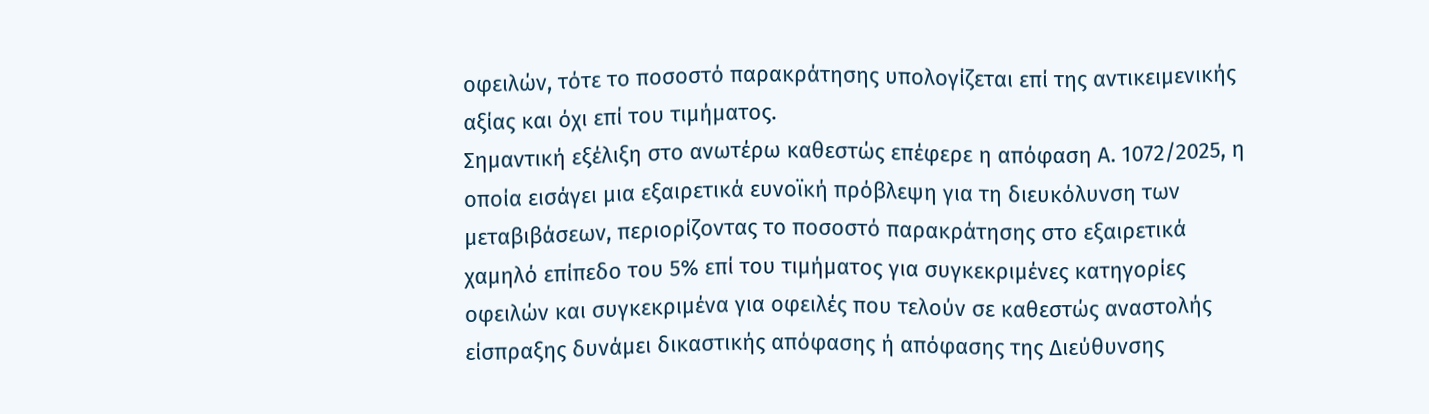οφειλών, τότε το ποσοστό παρακράτησης υπολογίζεται επί της αντικειμενικής αξίας και όχι επί του τιμήματος.
Σημαντική εξέλιξη στο ανωτέρω καθεστώς επέφερε η απόφαση Α. 1072/2025, η οποία εισάγει μια εξαιρετικά ευνοϊκή πρόβλεψη για τη διευκόλυνση των μεταβιβάσεων, περιορίζοντας το ποσοστό παρακράτησης στο εξαιρετικά χαμηλό επίπεδο του 5% επί του τιμήματος για συγκεκριμένες κατηγορίες οφειλών και συγκεκριμένα για οφειλές που τελούν σε καθεστώς αναστολής είσπραξης δυνάμει δικαστικής απόφασης ή απόφασης της Διεύθυνσης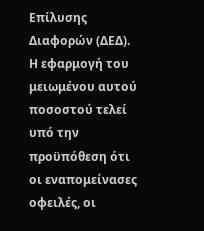Επίλυσης Διαφορών (ΔΕΔ). Η εφαρμογή του μειωμένου αυτού ποσοστού τελεί υπό την προϋπόθεση ότι οι εναπομείνασες οφειλές, οι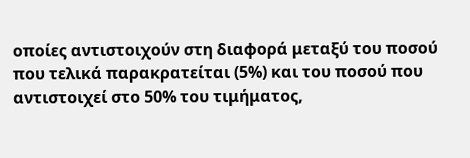οποίες αντιστοιχούν στη διαφορά μεταξύ του ποσού που τελικά παρακρατείται (5%) και του ποσού που αντιστοιχεί στο 50% του τιμήματος,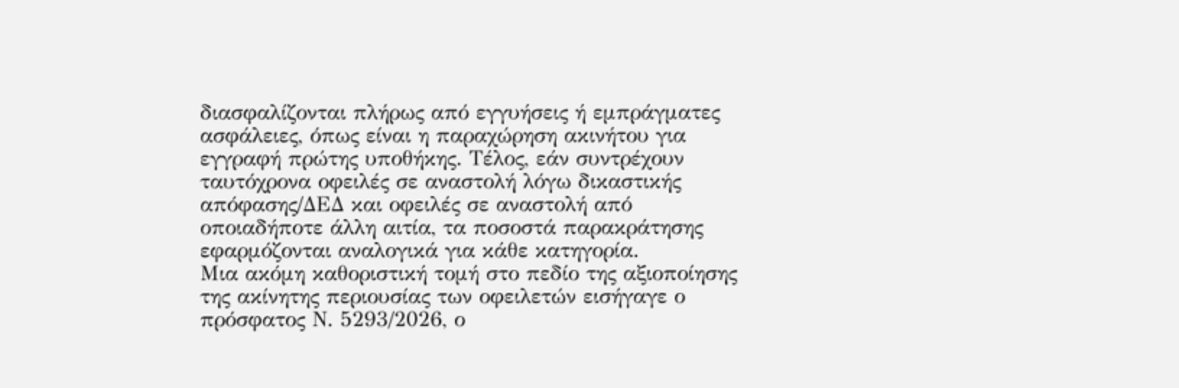διασφαλίζονται πλήρως από εγγυήσεις ή εμπράγματες ασφάλειες, όπως είναι η παραχώρηση ακινήτου για εγγραφή πρώτης υποθήκης. Τέλος, εάν συντρέχουν ταυτόχρονα οφειλές σε αναστολή λόγω δικαστικής απόφασης/ΔΕΔ και οφειλές σε αναστολή από οποιαδήποτε άλλη αιτία, τα ποσοστά παρακράτησης εφαρμόζονται αναλογικά για κάθε κατηγορία.
Μια ακόμη καθοριστική τομή στο πεδίο της αξιοποίησης της ακίνητης περιουσίας των οφειλετών εισήγαγε ο πρόσφατος Ν. 5293/2026, ο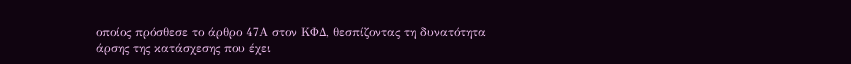οποίος πρόσθεσε το άρθρο 47Α στον ΚΦΔ, θεσπίζοντας τη δυνατότητα άρσης της κατάσχεσης που έχει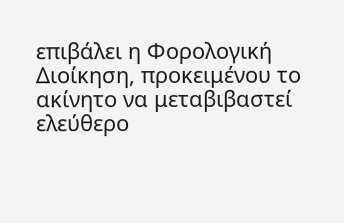επιβάλει η Φορολογική Διοίκηση, προκειμένου το ακίνητο να μεταβιβαστεί ελεύθερο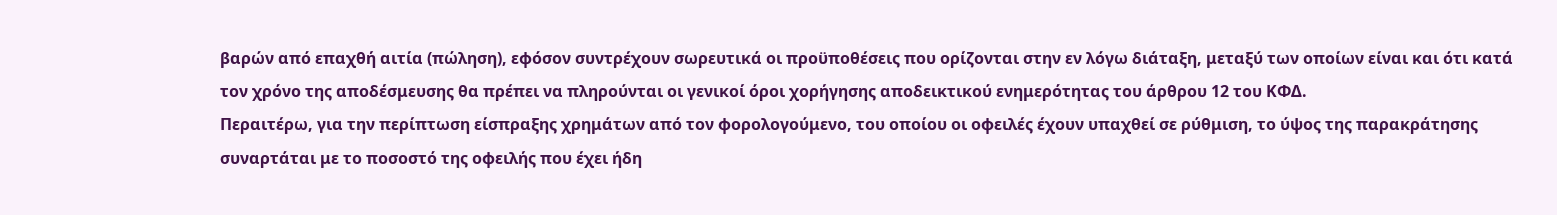βαρών από επαχθή αιτία (πώληση), εφόσον συντρέχουν σωρευτικά οι προϋποθέσεις που ορίζονται στην εν λόγω διάταξη, μεταξύ των οποίων είναι και ότι κατά τον χρόνο της αποδέσμευσης θα πρέπει να πληρούνται οι γενικοί όροι χορήγησης αποδεικτικού ενημερότητας του άρθρου 12 του ΚΦΔ.
Περαιτέρω, για την περίπτωση είσπραξης χρημάτων από τον φορολογούμενο, του οποίου οι οφειλές έχουν υπαχθεί σε ρύθμιση, το ύψος της παρακράτησης συναρτάται με το ποσοστό της οφειλής που έχει ήδη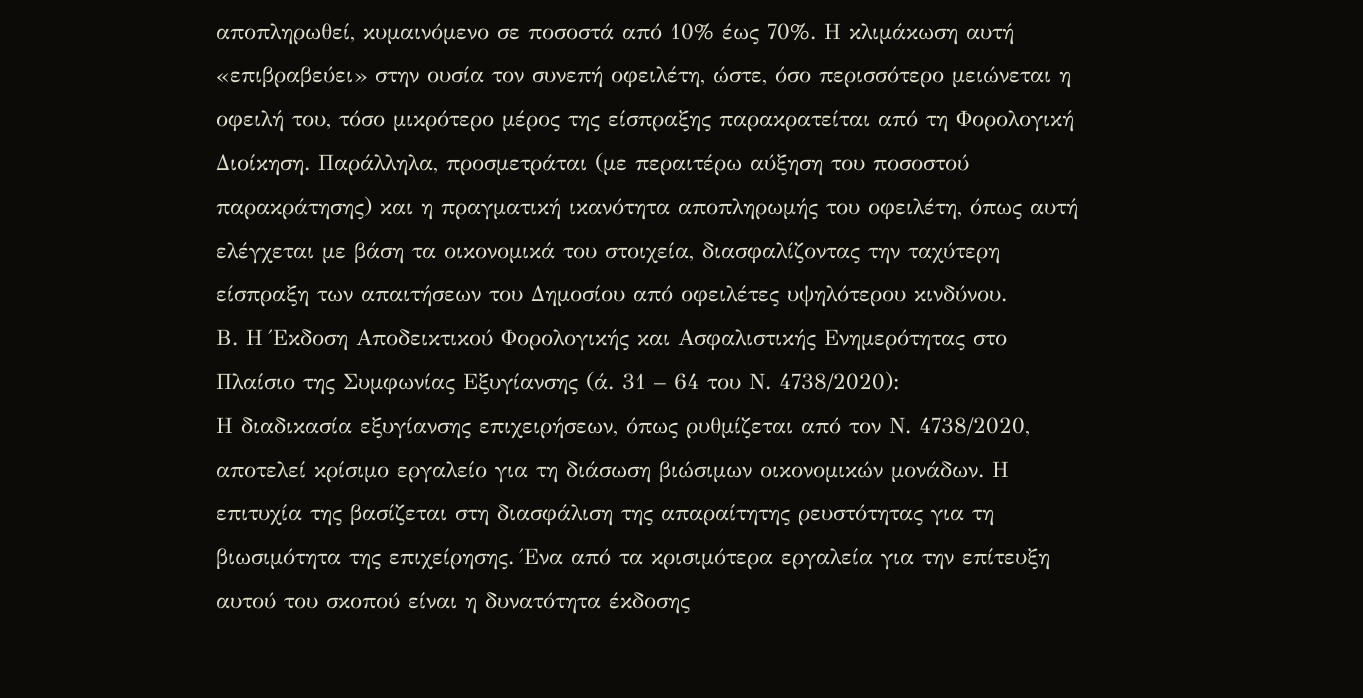αποπληρωθεί, κυμαινόμενο σε ποσοστά από 10% έως 70%. Η κλιμάκωση αυτή «επιβραβεύει» στην ουσία τον συνεπή οφειλέτη, ώστε, όσο περισσότερο μειώνεται η οφειλή του, τόσο μικρότερο μέρος της είσπραξης παρακρατείται από τη Φορολογική Διοίκηση. Παράλληλα, προσμετράται (με περαιτέρω αύξηση του ποσοστού παρακράτησης) και η πραγματική ικανότητα αποπληρωμής του οφειλέτη, όπως αυτή ελέγχεται με βάση τα οικονομικά του στοιχεία, διασφαλίζοντας την ταχύτερη είσπραξη των απαιτήσεων του Δημοσίου από οφειλέτες υψηλότερου κινδύνου.
Β. Η Έκδοση Αποδεικτικού Φορολογικής και Ασφαλιστικής Ενημερότητας στο Πλαίσιο της Συμφωνίας Εξυγίανσης (ά. 31 – 64 του Ν. 4738/2020):
Η διαδικασία εξυγίανσης επιχειρήσεων, όπως ρυθμίζεται από τον Ν. 4738/2020, αποτελεί κρίσιμο εργαλείο για τη διάσωση βιώσιμων οικονομικών μονάδων. Η επιτυχία της βασίζεται στη διασφάλιση της απαραίτητης ρευστότητας για τη βιωσιμότητα της επιχείρησης. Ένα από τα κρισιμότερα εργαλεία για την επίτευξη αυτού του σκοπού είναι η δυνατότητα έκδοσης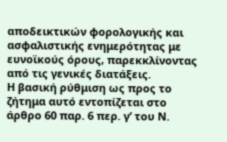αποδεικτικών φορολογικής και ασφαλιστικής ενημερότητας με ευνοϊκούς όρους, παρεκκλίνοντας από τις γενικές διατάξεις.
Η βασική ρύθμιση ως προς το ζήτημα αυτό εντοπίζεται στο άρθρο 60 παρ. 6 περ. γ’ του Ν.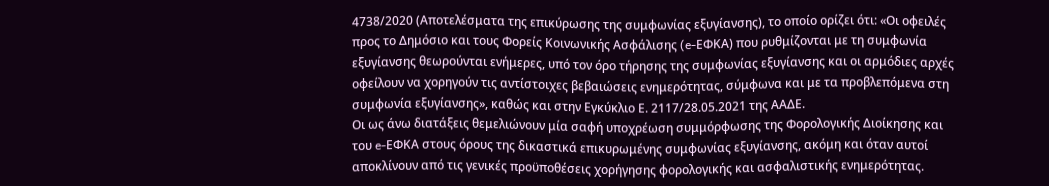4738/2020 (Αποτελέσματα της επικύρωσης της συμφωνίας εξυγίανσης), το οποίο ορίζει ότι: «Οι οφειλές προς το Δημόσιο και τους Φορείς Κοινωνικής Ασφάλισης (e-ΕΦΚΑ) που ρυθμίζονται με τη συμφωνία εξυγίανσης θεωρούνται ενήμερες, υπό τον όρο τήρησης της συμφωνίας εξυγίανσης και οι αρμόδιες αρχές οφείλουν να χορηγούν τις αντίστοιχες βεβαιώσεις ενημερότητας, σύμφωνα και με τα προβλεπόμενα στη συμφωνία εξυγίανσης», καθώς και στην Εγκύκλιο Ε. 2117/28.05.2021 της ΑΑΔΕ.
Οι ως άνω διατάξεις θεμελιώνουν μία σαφή υποχρέωση συμμόρφωσης της Φορολογικής Διοίκησης και του e-ΕΦΚΑ στους όρους της δικαστικά επικυρωμένης συμφωνίας εξυγίανσης, ακόμη και όταν αυτοί αποκλίνουν από τις γενικές προϋποθέσεις χορήγησης φορολογικής και ασφαλιστικής ενημερότητας.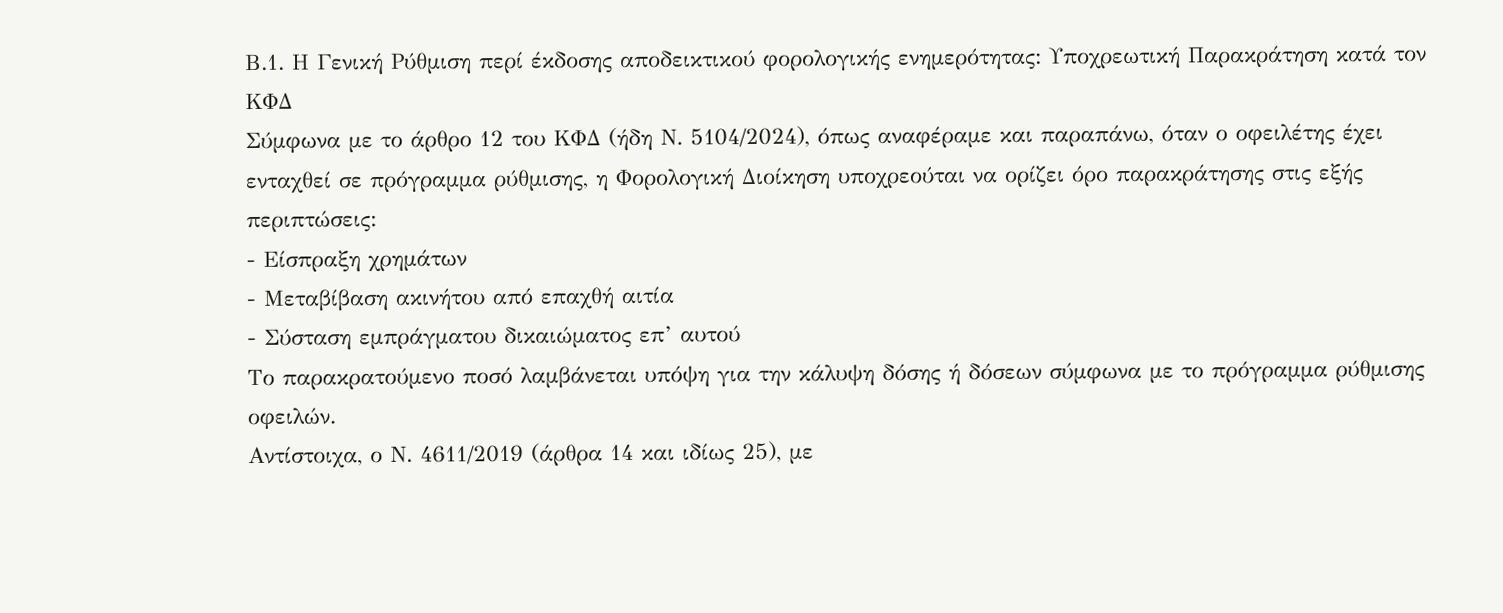Β.1. Η Γενική Ρύθμιση περί έκδοσης αποδεικτικού φορολογικής ενημερότητας: Υποχρεωτική Παρακράτηση κατά τον ΚΦΔ
Σύμφωνα με το άρθρο 12 του ΚΦΔ (ήδη Ν. 5104/2024), όπως αναφέραμε και παραπάνω, όταν ο οφειλέτης έχει ενταχθεί σε πρόγραμμα ρύθμισης, η Φορολογική Διοίκηση υποχρεούται να ορίζει όρο παρακράτησης στις εξής περιπτώσεις:
- Είσπραξη χρημάτων
- Μεταβίβαση ακινήτου από επαχθή αιτία
- Σύσταση εμπράγματου δικαιώματος επ’ αυτού
Το παρακρατούμενο ποσό λαμβάνεται υπόψη για την κάλυψη δόσης ή δόσεων σύμφωνα με το πρόγραμμα ρύθμισης οφειλών.
Αντίστοιχα, ο Ν. 4611/2019 (άρθρα 14 και ιδίως 25), με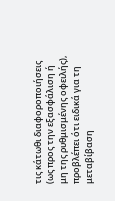τις κάτωθι διαφοροποιήσεις (ως προς την εξασφάλιση ή μη της ρυθμισμένης οφειλής), προβλέπει ότι ειδικά για τη μεταβίβαση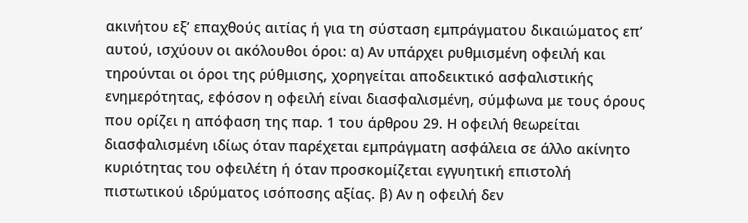ακινήτου εξ’ επαχθούς αιτίας ή για τη σύσταση εμπράγματου δικαιώματος επ’ αυτού, ισχύουν οι ακόλουθοι όροι: α) Αν υπάρχει ρυθμισμένη οφειλή και τηρούνται οι όροι της ρύθμισης, χορηγείται αποδεικτικό ασφαλιστικής ενημερότητας, εφόσον η οφειλή είναι διασφαλισμένη, σύμφωνα με τους όρους που ορίζει η απόφαση της παρ. 1 του άρθρου 29. Η οφειλή θεωρείται διασφαλισμένη ιδίως όταν παρέχεται εμπράγματη ασφάλεια σε άλλο ακίνητο κυριότητας του οφειλέτη ή όταν προσκομίζεται εγγυητική επιστολή πιστωτικού ιδρύματος ισόποσης αξίας. β) Αν η οφειλή δεν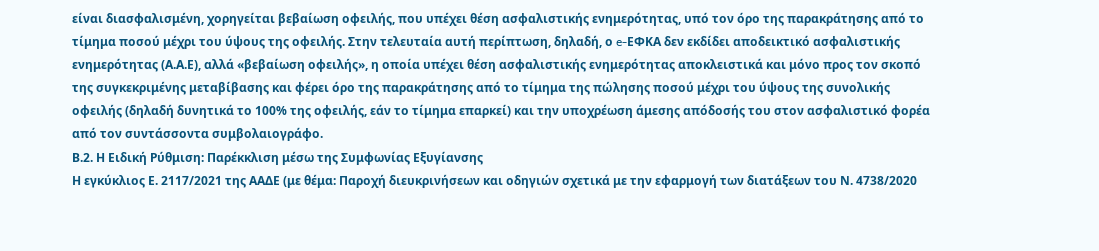είναι διασφαλισμένη, χορηγείται βεβαίωση οφειλής, που υπέχει θέση ασφαλιστικής ενημερότητας, υπό τον όρο της παρακράτησης από το τίμημα ποσού μέχρι του ύψους της οφειλής. Στην τελευταία αυτή περίπτωση, δηλαδή, ο e-ΕΦΚΑ δεν εκδίδει αποδεικτικό ασφαλιστικής ενημερότητας (Α.Α.Ε), αλλά «βεβαίωση οφειλής», η οποία υπέχει θέση ασφαλιστικής ενημερότητας αποκλειστικά και μόνο προς τον σκοπό της συγκεκριμένης μεταβίβασης και φέρει όρο της παρακράτησης από το τίμημα της πώλησης ποσού μέχρι του ύψους της συνολικής οφειλής (δηλαδή δυνητικά το 100% της οφειλής, εάν το τίμημα επαρκεί) και την υποχρέωση άμεσης απόδοσής του στον ασφαλιστικό φορέα από τον συντάσσοντα συμβολαιογράφο.
Β.2. Η Ειδική Ρύθμιση: Παρέκκλιση μέσω της Συμφωνίας Εξυγίανσης
Η εγκύκλιος Ε. 2117/2021 της ΑΑΔΕ (με θέμα: Παροχή διευκρινήσεων και οδηγιών σχετικά με την εφαρμογή των διατάξεων του Ν. 4738/2020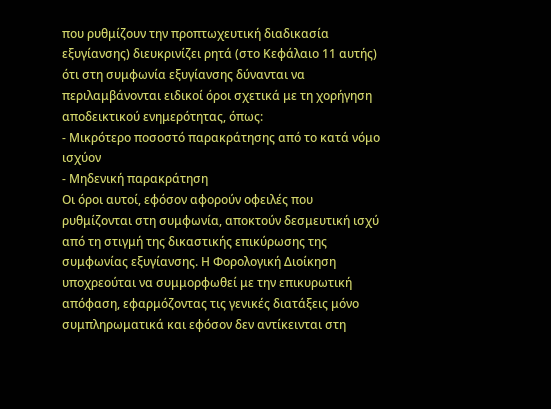που ρυθμίζουν την προπτωχευτική διαδικασία εξυγίανσης) διευκρινίζει ρητά (στο Κεφάλαιο 11 αυτής) ότι στη συμφωνία εξυγίανσης δύνανται να περιλαμβάνονται ειδικοί όροι σχετικά με τη χορήγηση αποδεικτικού ενημερότητας, όπως:
- Μικρότερο ποσοστό παρακράτησης από το κατά νόμο ισχύον
- Μηδενική παρακράτηση
Οι όροι αυτοί, εφόσον αφορούν οφειλές που ρυθμίζονται στη συμφωνία, αποκτούν δεσμευτική ισχύ από τη στιγμή της δικαστικής επικύρωσης της συμφωνίας εξυγίανσης. Η Φορολογική Διοίκηση υποχρεούται να συμμορφωθεί με την επικυρωτική απόφαση, εφαρμόζοντας τις γενικές διατάξεις μόνο συμπληρωματικά και εφόσον δεν αντίκεινται στη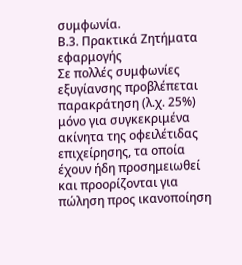συμφωνία.
Β.3. Πρακτικά Ζητήματα εφαρμογής
Σε πολλές συμφωνίες εξυγίανσης προβλέπεται παρακράτηση (λ.χ. 25%) μόνο για συγκεκριμένα ακίνητα της οφειλέτιδας επιχείρησης, τα οποία έχουν ήδη προσημειωθεί και προορίζονται για πώληση προς ικανοποίηση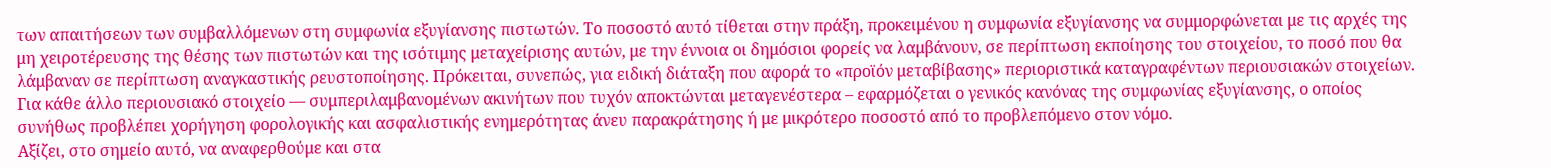των απαιτήσεων των συμβαλλόμενων στη συμφωνία εξυγίανσης πιστωτών. Το ποσοστό αυτό τίθεται στην πράξη, προκειμένου η συμφωνία εξυγίανσης να συμμορφώνεται με τις αρχές της μη χειροτέρευσης της θέσης των πιστωτών και της ισότιμης μεταχείρισης αυτών, με την έννοια οι δημόσιοι φορείς να λαμβάνουν, σε περίπτωση εκποίησης του στοιχείου, το ποσό που θα λάμβαναν σε περίπτωση αναγκαστικής ρευστοποίησης. Πρόκειται, συνεπώς, για ειδική διάταξη που αφορά το «προϊόν μεταβίβασης» περιοριστικά καταγραφέντων περιουσιακών στοιχείων.
Για κάθε άλλο περιουσιακό στοιχείο — συμπεριλαμβανομένων ακινήτων που τυχόν αποκτώνται μεταγενέστερα – εφαρμόζεται ο γενικός κανόνας της συμφωνίας εξυγίανσης, ο οποίος συνήθως προβλέπει χορήγηση φορολογικής και ασφαλιστικής ενημερότητας άνευ παρακράτησης ή με μικρότερο ποσοστό από το προβλεπόμενο στον νόμο.
Αξίζει, στο σημείο αυτό, να αναφερθούμε και στα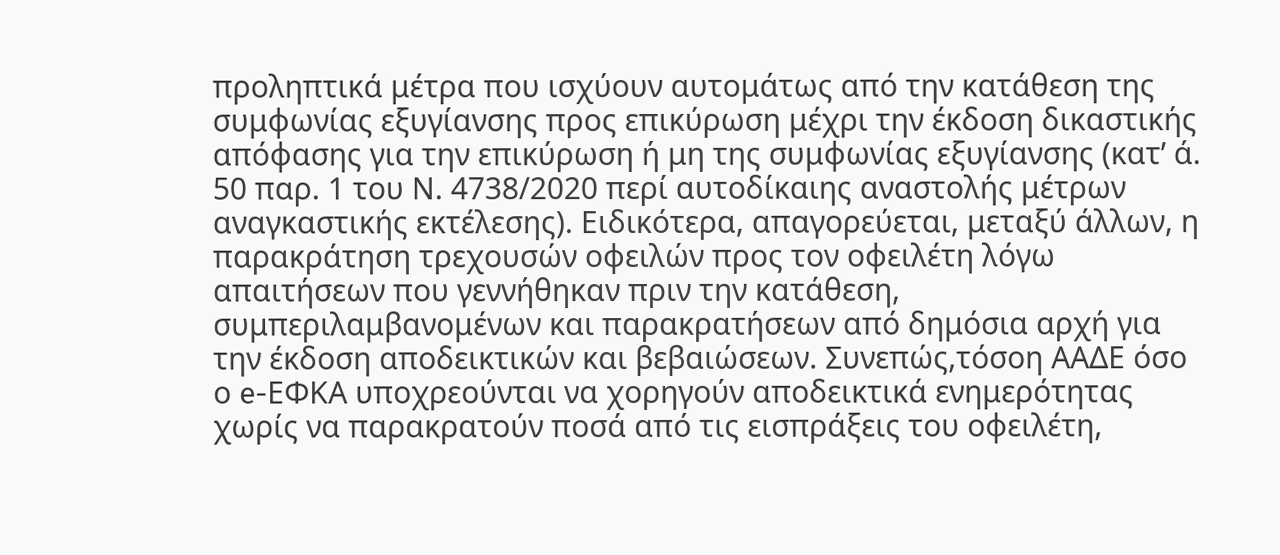προληπτικά μέτρα που ισχύουν αυτομάτως από την κατάθεση της συμφωνίας εξυγίανσης προς επικύρωση μέχρι την έκδοση δικαστικής απόφασης για την επικύρωση ή μη της συμφωνίας εξυγίανσης (κατ’ ά. 50 παρ. 1 του Ν. 4738/2020 περί αυτοδίκαιης αναστολής μέτρων αναγκαστικής εκτέλεσης). Ειδικότερα, απαγορεύεται, μεταξύ άλλων, η παρακράτηση τρεχουσών οφειλών προς τον οφειλέτη λόγω απαιτήσεων που γεννήθηκαν πριν την κατάθεση, συμπεριλαμβανομένων και παρακρατήσεων από δημόσια αρχή για την έκδοση αποδεικτικών και βεβαιώσεων. Συνεπώς,τόσοη ΑΑΔΕ όσο ο e-ΕΦΚΑ υποχρεούνται να χορηγούν αποδεικτικά ενημερότητας χωρίς να παρακρατούν ποσά από τις εισπράξεις του οφειλέτη,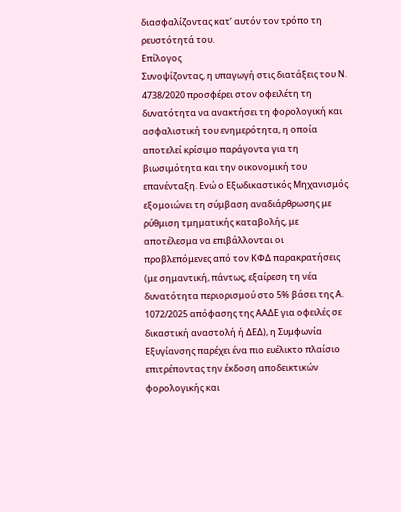διασφαλίζοντας κατ’ αυτόν τον τρόπο τη ρευστότητά του.
Επίλογος
Συνοψίζοντας, η υπαγωγή στις διατάξεις του Ν. 4738/2020 προσφέρει στον οφειλέτη τη δυνατότητα να ανακτήσει τη φορολογική και ασφαλιστική του ενημερότητα, η οποία αποτελεί κρίσιμο παράγοντα για τη βιωσιμότητα και την οικονομική του επανένταξη. Ενώ ο Εξωδικαστικός Μηχανισμός εξομοιώνει τη σύμβαση αναδιάρθρωσης με ρύθμιση τμηματικής καταβολής, με αποτέλεσμα να επιβάλλονται οι προβλεπόμενες από τον ΚΦΔ παρακρατήσεις (με σημαντική, πάντως, εξαίρεση τη νέα δυνατότητα περιορισμού στο 5% βάσει της Α. 1072/2025 απόφασης της ΑΑΔΕ για οφειλές σε δικαστική αναστολή ή ΔΕΔ), η Συμφωνία Εξυγίανσης παρέχει ένα πιο ευέλικτο πλαίσιο επιτρέποντας την έκδοση αποδεικτικών φορολογικής και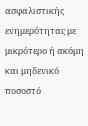ασφαλιστικής ενημερότητας με μικρότερο ή ακόμη και μηδενικό ποσοστό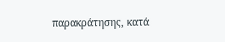παρακράτησης, κατά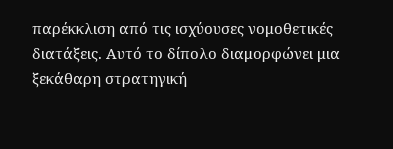παρέκκλιση από τις ισχύουσες νομοθετικές διατάξεις. Αυτό το δίπολο διαμορφώνει μια ξεκάθαρη στρατηγική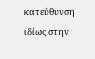κατεύθυνση ιδίως στην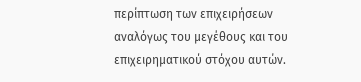περίπτωση των επιχειρήσεων αναλόγως του μεγέθους και του επιχειρηματικού στόχου αυτών.